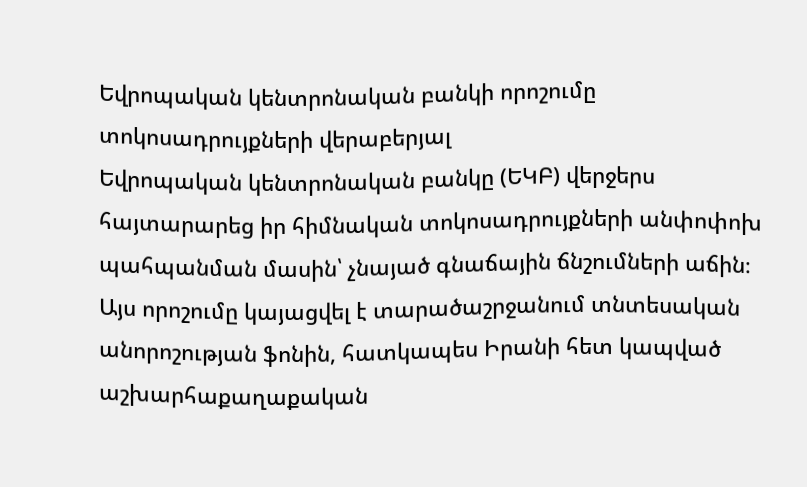Եվրոպական կենտրոնական բանկի որոշումը տոկոսադրույքների վերաբերյալ
Եվրոպական կենտրոնական բանկը (ԵԿԲ) վերջերս հայտարարեց իր հիմնական տոկոսադրույքների անփոփոխ պահպանման մասին՝ չնայած գնաճային ճնշումների աճին։ Այս որոշումը կայացվել է տարածաշրջանում տնտեսական անորոշության ֆոնին, հատկապես Իրանի հետ կապված աշխարհաքաղաքական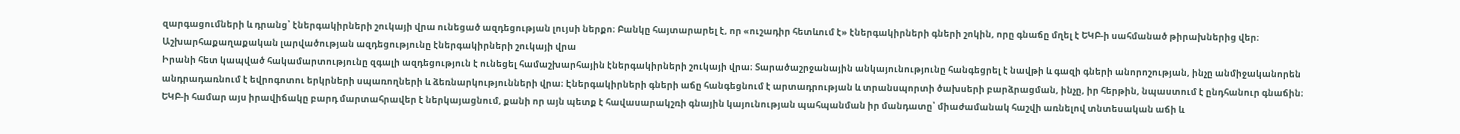զարգացումների և դրանց՝ էներգակիրների շուկայի վրա ունեցած ազդեցության լույսի ներքո։ Բանկը հայտարարել է, որ «ուշադիր հետևում է» էներգակիրների գների շոկին, որը գնաճը մղել է ԵԿԲ-ի սահմանած թիրախներից վեր։
Աշխարհաքաղաքական լարվածության ազդեցությունը էներգակիրների շուկայի վրա
Իրանի հետ կապված հակամարտությունը զգալի ազդեցություն է ունեցել համաշխարհային էներգակիրների շուկայի վրա։ Տարածաշրջանային անկայունությունը հանգեցրել է նավթի և գազի գների անորոշության, ինչը անմիջականորեն անդրադառնում է եվրոգոտու երկրների սպառողների և ձեռնարկությունների վրա։ Էներգակիրների գների աճը հանգեցնում է արտադրության և տրանսպորտի ծախսերի բարձրացման, ինչը, իր հերթին, նպաստում է ընդհանուր գնաճին։ ԵԿԲ-ի համար այս իրավիճակը բարդ մարտահրավեր է ներկայացնում, քանի որ այն պետք է հավասարակշռի գնային կայունության պահպանման իր մանդատը՝ միաժամանակ հաշվի առնելով տնտեսական աճի և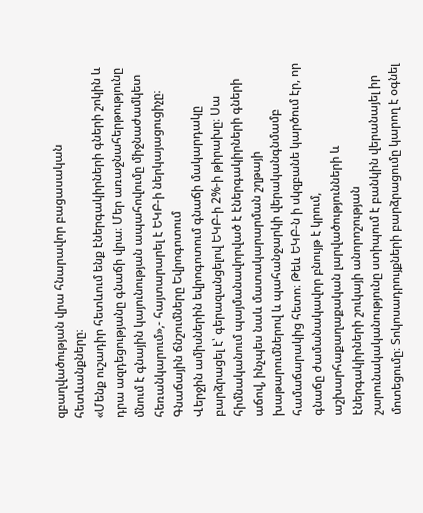զբաղվածության վրա հնարավոր բացասական հետևանքները։
«Մենք ուշադիր հետևում ենք էներգակիրների գների շոկին և դրա ազդեցությանը գնաճի վրա։ Մեր առաջնահերթությունը մնում է գնային կայունության ապահովումը միջնաժամկետ հեռանկարում»,- հայտարարել է ԵԿԲ-ի ներկայացուցիչը։
Գնաճային ճնշումները Եվրոգոտում
Վերջին ամիսներին եվրոգոտում գնաճի մակարդակը բարձրացել է՝ գերազանցելով ԵԿԲ-ի 2%-ի թիրախը։ Սա հիմնականում պայմանավորված է էներգակիրների գների աճով, ինչպես նաև մատակարարման շղթայի խաթարումներով և պահանջարկի վերականգնմամբ համաճարակից հետո։ Թեև ԵԿԲ-ն ի սկզբանե կարծում էր, որ գնաճը ժամանակավոր բնույթ է կրում, աշխարհաքաղաքական լարվածությունների և էներգակիրների շուկայի անորոշության շարունակականությունը ստիպում է բանկին վերանայել իր մոտեցումը։ Տոկոսադրույքների բարձրացումը կարող է օգնել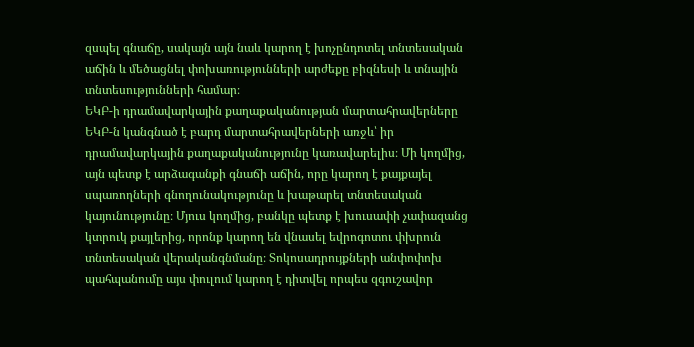զսպել գնաճը, սակայն այն նաև կարող է խոչընդոտել տնտեսական աճին և մեծացնել փոխառությունների արժեքը բիզնեսի և տնային տնտեսությունների համար։
ԵԿԲ-ի դրամավարկային քաղաքականության մարտահրավերները
ԵԿԲ-ն կանգնած է բարդ մարտահրավերների առջև՝ իր դրամավարկային քաղաքականությունը կառավարելիս։ Մի կողմից, այն պետք է արձագանքի գնաճի աճին, որը կարող է քայքայել սպառողների գնողունակությունը և խաթարել տնտեսական կայունությունը։ Մյուս կողմից, բանկը պետք է խուսափի չափազանց կտրուկ քայլերից, որոնք կարող են վնասել եվրոգոտու փխրուն տնտեսական վերականգնմանը։ Տոկոսադրույքների անփոփոխ պահպանումը այս փուլում կարող է դիտվել որպես զգուշավոր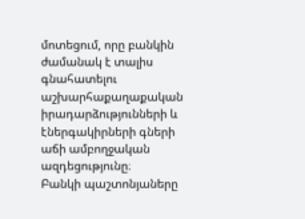մոտեցում, որը բանկին ժամանակ է տալիս գնահատելու աշխարհաքաղաքական իրադարձությունների և էներգակիրների գների աճի ամբողջական ազդեցությունը։
Բանկի պաշտոնյաները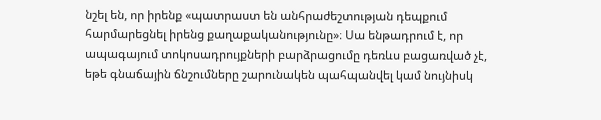նշել են, որ իրենք «պատրաստ են անհրաժեշտության դեպքում հարմարեցնել իրենց քաղաքականությունը»։ Սա ենթադրում է, որ ապագայում տոկոսադրույքների բարձրացումը դեռևս բացառված չէ, եթե գնաճային ճնշումները շարունակեն պահպանվել կամ նույնիսկ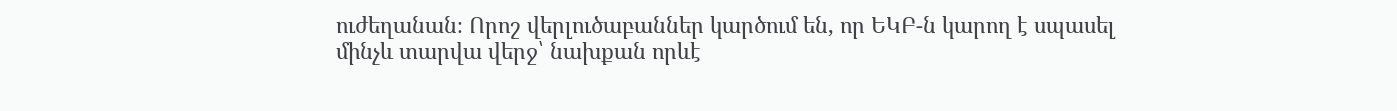ուժեղանան։ Որոշ վերլուծաբաններ կարծում են, որ ԵԿԲ-ն կարող է սպասել մինչև տարվա վերջ՝ նախքան որևէ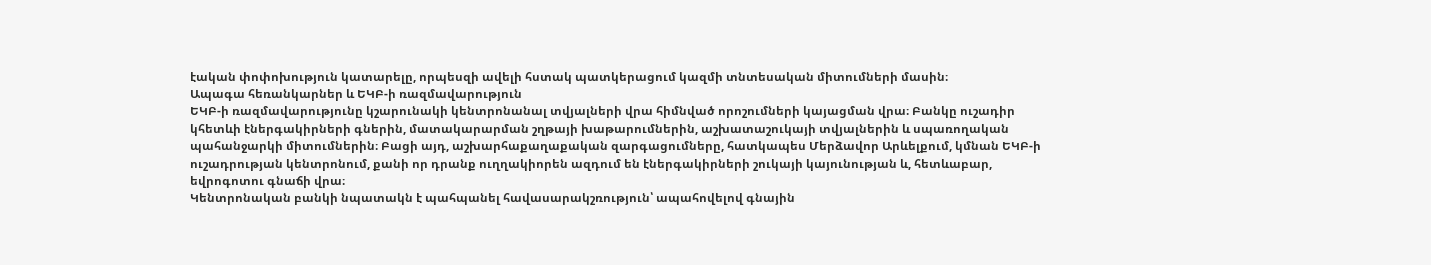էական փոփոխություն կատարելը, որպեսզի ավելի հստակ պատկերացում կազմի տնտեսական միտումների մասին։
Ապագա հեռանկարներ և ԵԿԲ-ի ռազմավարություն
ԵԿԲ-ի ռազմավարությունը կշարունակի կենտրոնանալ տվյալների վրա հիմնված որոշումների կայացման վրա։ Բանկը ուշադիր կհետևի էներգակիրների գներին, մատակարարման շղթայի խաթարումներին, աշխատաշուկայի տվյալներին և սպառողական պահանջարկի միտումներին։ Բացի այդ, աշխարհաքաղաքական զարգացումները, հատկապես Մերձավոր Արևելքում, կմնան ԵԿԲ-ի ուշադրության կենտրոնում, քանի որ դրանք ուղղակիորեն ազդում են էներգակիրների շուկայի կայունության և, հետևաբար, եվրոգոտու գնաճի վրա։
Կենտրոնական բանկի նպատակն է պահպանել հավասարակշռություն՝ ապահովելով գնային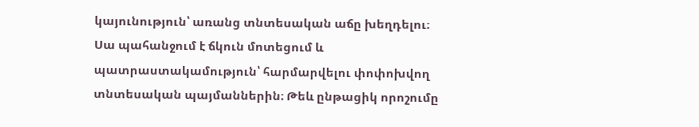կայունություն՝ առանց տնտեսական աճը խեղդելու։ Սա պահանջում է ճկուն մոտեցում և պատրաստակամություն՝ հարմարվելու փոփոխվող տնտեսական պայմաններին։ Թեև ընթացիկ որոշումը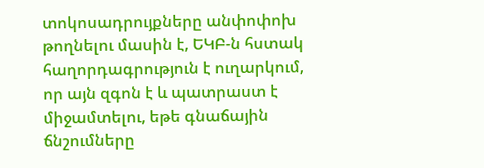տոկոսադրույքները անփոփոխ թողնելու մասին է, ԵԿԲ-ն հստակ հաղորդագրություն է ուղարկում, որ այն զգոն է և պատրաստ է միջամտելու, եթե գնաճային ճնշումները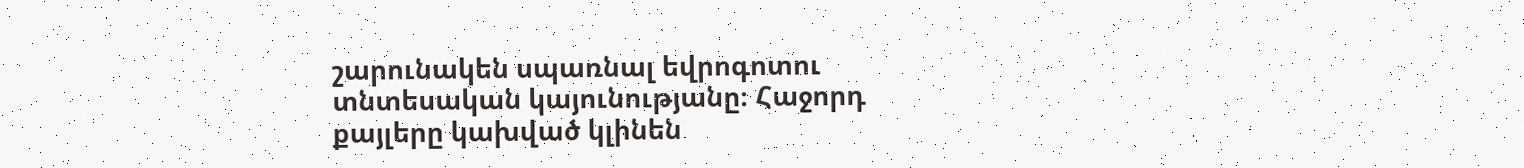շարունակեն սպառնալ եվրոգոտու տնտեսական կայունությանը։ Հաջորդ քայլերը կախված կլինեն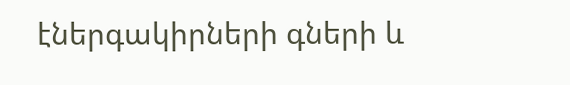էներգակիրների գների և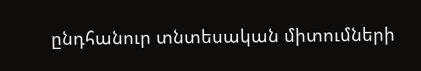ընդհանուր տնտեսական միտումների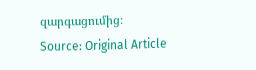զարգացումից։
Source: Original Article